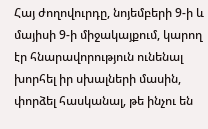Հայ ժողովուրդը, նոյեմբերի 9-ի և մայիսի 9-ի միջակայքում, կարող էր հնարավորություն ունենալ խորհել իր սխալների մասին, փորձել հասկանալ, թե ինչու են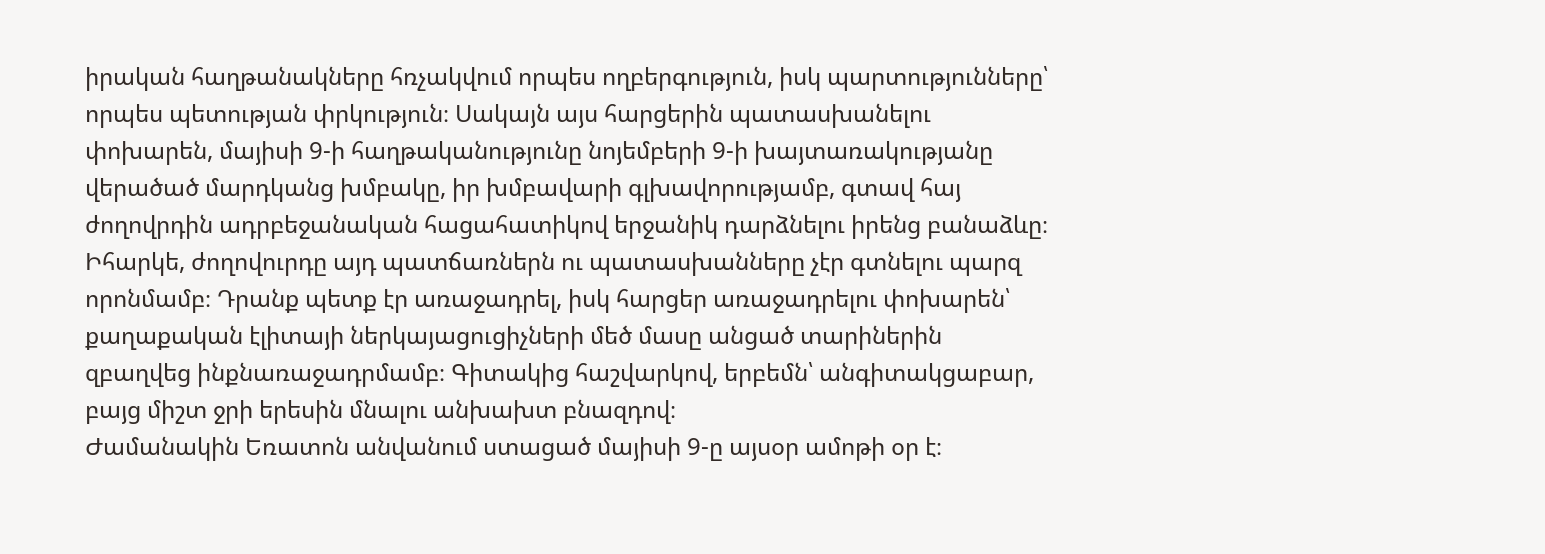իրական հաղթանակները հռչակվում որպես ողբերգություն, իսկ պարտությունները՝ որպես պետության փրկություն։ Սակայն այս հարցերին պատասխանելու փոխարեն, մայիսի 9-ի հաղթականությունը նոյեմբերի 9-ի խայտառակությանը վերածած մարդկանց խմբակը, իր խմբավարի գլխավորությամբ, գտավ հայ ժողովրդին ադրբեջանական հացահատիկով երջանիկ դարձնելու իրենց բանաձևը։
Իհարկե, ժողովուրդը այդ պատճառներն ու պատասխանները չէր գտնելու պարզ որոնմամբ։ Դրանք պետք էր առաջադրել, իսկ հարցեր առաջադրելու փոխարեն՝ քաղաքական էլիտայի ներկայացուցիչների մեծ մասը անցած տարիներին զբաղվեց ինքնառաջադրմամբ։ Գիտակից հաշվարկով, երբեմն՝ անգիտակցաբար, բայց միշտ ջրի երեսին մնալու անխախտ բնազդով։
Ժամանակին Եռատոն անվանում ստացած մայիսի 9-ը այսօր ամոթի օր է։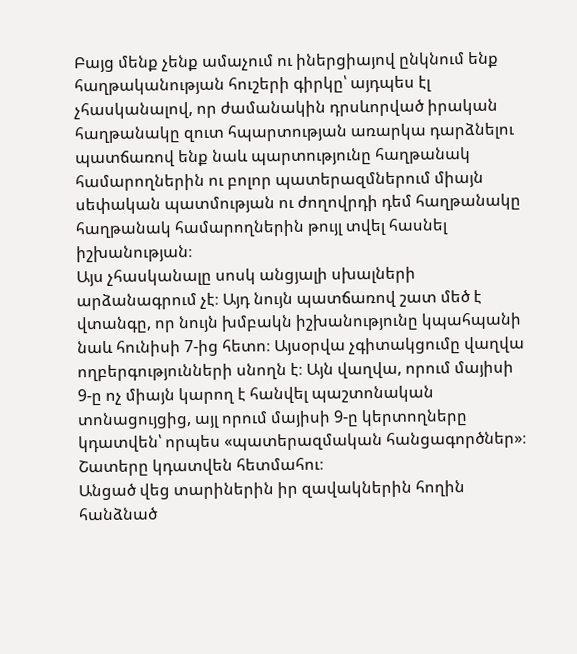Բայց մենք չենք ամաչում ու իներցիայով ընկնում ենք հաղթականության հուշերի գիրկը՝ այդպես էլ չհասկանալով, որ ժամանակին դրսևորված իրական հաղթանակը զուտ հպարտության առարկա դարձնելու պատճառով ենք նաև պարտությունը հաղթանակ համարողներին ու բոլոր պատերազմներում միայն սեփական պատմության ու ժողովրդի դեմ հաղթանակը հաղթանակ համարողներին թույլ տվել հասնել իշխանության։
Այս չհասկանալը սոսկ անցյալի սխալների արձանագրում չէ։ Այդ նույն պատճառով շատ մեծ է վտանգը, որ նույն խմբակն իշխանությունը կպահպանի նաև հունիսի 7-ից հետո։ Այսօրվա չգիտակցումը վաղվա ողբերգությունների սնողն է։ Այն վաղվա, որում մայիսի 9-ը ոչ միայն կարող է հանվել պաշտոնական տոնացույցից, այլ որում մայիսի 9-ը կերտողները կդատվեն՝ որպես «պատերազմական հանցագործներ»։ Շատերը կդատվեն հետմահու։
Անցած վեց տարիներին իր զավակներին հողին հանձնած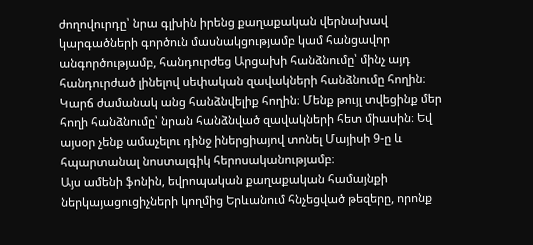ժողովուրդը՝ նրա գլխին իրենց քաղաքական վերնախավ կարգածների գործուն մասնակցությամբ կամ հանցավոր անգործությամբ, հանդուրժեց Արցախի հանձնումը՝ մինչ այդ հանդուրժած լինելով սեփական զավակների հանձնումը հողին։ Կարճ ժամանակ անց հանձնվելիք հողին։ Մենք թույլ տվեցինք մեր հողի հանձնումը՝ նրան հանձնված զավակների հետ միասին։ Եվ այսօր չենք ամաչելու դինջ իներցիայով տոնել Մայիսի 9-ը և հպարտանալ նոստալգիկ հերոսականությամբ։
Այս ամենի ֆոնին, եվրոպական քաղաքական համայնքի ներկայացուցիչների կողմից Երևանում հնչեցված թեզերը, որոնք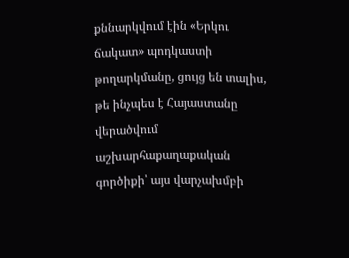քննարկվում էին «Երկու ճակատ» պոդկաստի թողարկմանը, ցույց են տալիս, թե ինչպես է Հայաստանը վերածվում աշխարհաքաղաքական գործիքի՝ այս վարչախմբի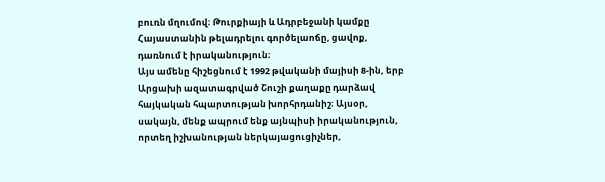բուռն մղումով։ Թուրքիայի և Ադրբեջանի կամքը Հայաստանին թելադրելու գործելաոճը, ցավոք, դառնում է իրականություն։
Այս ամենը հիշեցնում է 1992 թվականի մայիսի 8-ին, երբ Արցախի ազատագրված Շուշի քաղաքը դարձավ հայկական հպարտության խորհրդանիշ։ Այսօր, սակայն, մենք ապրում ենք այնպիսի իրականություն, որտեղ իշխանության ներկայացուցիչներ,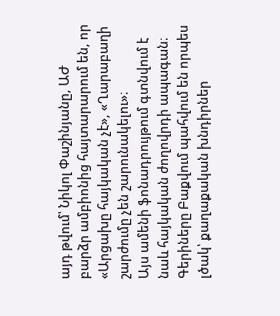այդ թվում՝ Նիկոլ Փաշինյանը, ԱԺ բարձր ամբիոնից հայտարարում են, որ «Արցախը հայկական չէ», «Ղարաբաղի շարժումը չեն շարունակելու»։
Այս ամենի ֆոնադրույթում գտնվում է նաև հայկական ժողովրդի ապագան։ Գերիները Բաքվում պահվում են որպես լծակ՝ քաղաքական խնդիրներ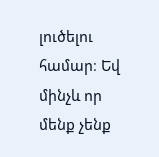լուծելու համար։ Եվ մինչև որ մենք չենք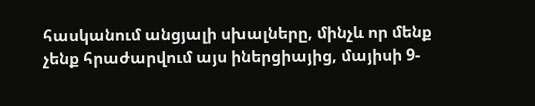հասկանում անցյալի սխալները, մինչև որ մենք չենք հրաժարվում այս իներցիայից, մայիսի 9-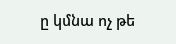ը կմնա ոչ թե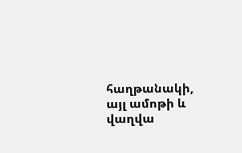հաղթանակի, այլ ամոթի և վաղվա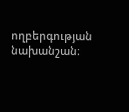ողբերգության նախանշան։